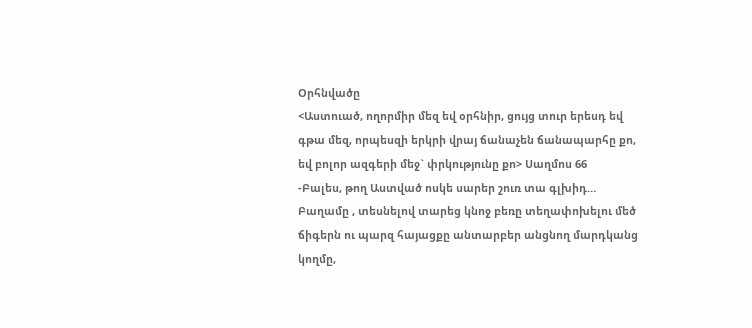Օրհնվածը
<Աստուած, ողորմիր մեզ եվ օրհնիր, ցույց տուր երեսդ եվ գթա մեզ, որպեսզի երկրի վրայ ճանաչեն ճանապարհը քո, եվ բոլոր ազգերի մեջ` փրկությունը քո> Սաղմոս 66
-Բալես, թող Աստված ոսկե սարեր շուռ տա գլխիդ…
Բաղամը , տեսնելով տարեց կնոջ բեռը տեղափոխելու մեծ ճիգերն ու պարզ հայացքը անտարբեր անցնող մարդկանց կողմը,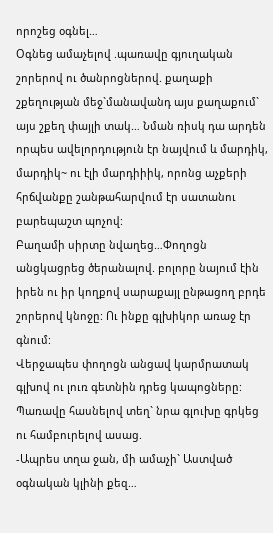որոշեց օգնել…
Օգնեց ամաչելով .պառավը գյուղական շորերով ու ծանրոցներով. քաղաքի շքեղության մեջ`մանավանդ այս քաղաքում` այս շքեղ փայլի տակ… Նման ռիսկ դա արդեն որպես ավելորդություն էր նայվում և մարդիկ, մարդիկ~ ու էլի մարդիիիկ, որոնց աչքերի հրճվանքը շանթահարվում էր սատանու բարեպաշտ պոչով:
Բաղամի սիրտը նվաղեց…Փողոցն անցկացրեց ծերանալով. բոլորը նայում էին իրեն ու իր կողքով սարաքայլ ընթացող բրդե շորերով կնոջը: Ու ինքը գլխիկոր առաջ էր գնում:
Վերջապես փողոցն անցավ կարմրատակ գլխով ու լուռ գետնին դրեց կապոցները:
Պառավը հասնելով տեղ` նրա գլուխը գրկեց ու համբուրելով ասաց.
-Ապրես տղա ջան, մի ամաչի` Աստված օգնական կլինի քեզ…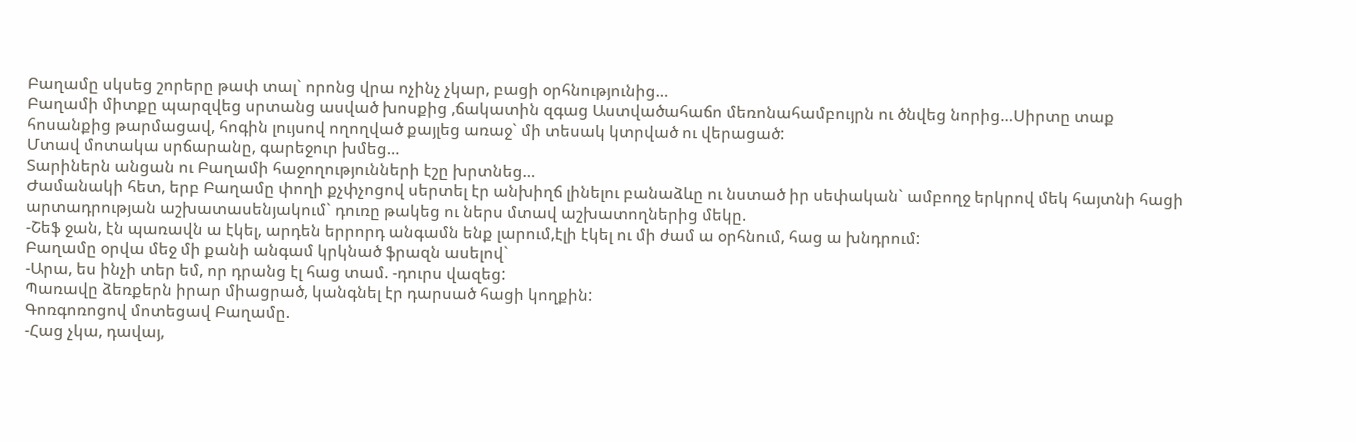Բաղամը սկսեց շորերը թափ տալ` որոնց վրա ոչինչ չկար, բացի օրհնությունից…
Բաղամի միտքը պարզվեց սրտանց ասված խոսքից ,ճակատին զգաց Աստվածահաճո մեռոնահամբույրն ու ծնվեց նորից…Սիրտը տաք հոսանքից թարմացավ, հոգին լույսով ողողված քայլեց առաջ` մի տեսակ կտրված ու վերացած:
Մտավ մոտակա սրճարանը, գարեջուր խմեց…
Տարիներն անցան ու Բաղամի հաջողությունների էշը խրտնեց…
Ժամանակի հետ, երբ Բաղամը փողի քչփչոցով սերտել էր անխիղճ լինելու բանաձևը ու նստած իր սեփական` ամբողջ երկրով մեկ հայտնի հացի արտադրության աշխատասենյակում` դուռը թակեց ու ներս մտավ աշխատողներից մեկը.
-Շեֆ ջան, էն պառավն ա էկել, արդեն երրորդ անգամն ենք լարում,էլի էկել ու մի ժամ ա օրհնում, հաց ա խնդրում:
Բաղամը օրվա մեջ մի քանի անգամ կրկնած ֆրազն ասելով`
-Արա, ես ինչի տեր եմ, որ դրանց էլ հաց տամ. -դուրս վազեց:
Պառավը ձեռքերն իրար միացրած, կանգնել էր դարսած հացի կողքին:
Գոռգոռոցով մոտեցավ Բաղամը.
-Հաց չկա, դավայ,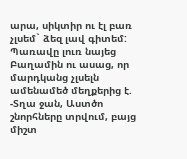արա, սիկտիր ու էլ բառ չլսեմ` ձեզ լավ գիտեմ:
Պառավը լուռ նայեց Բաղամին ու ասաց, որ մարդկանց չլսելն ամենամեծ մեղքերից է.
-Տղա ջան, Աստծո շնորհները տրվում, բայց միշտ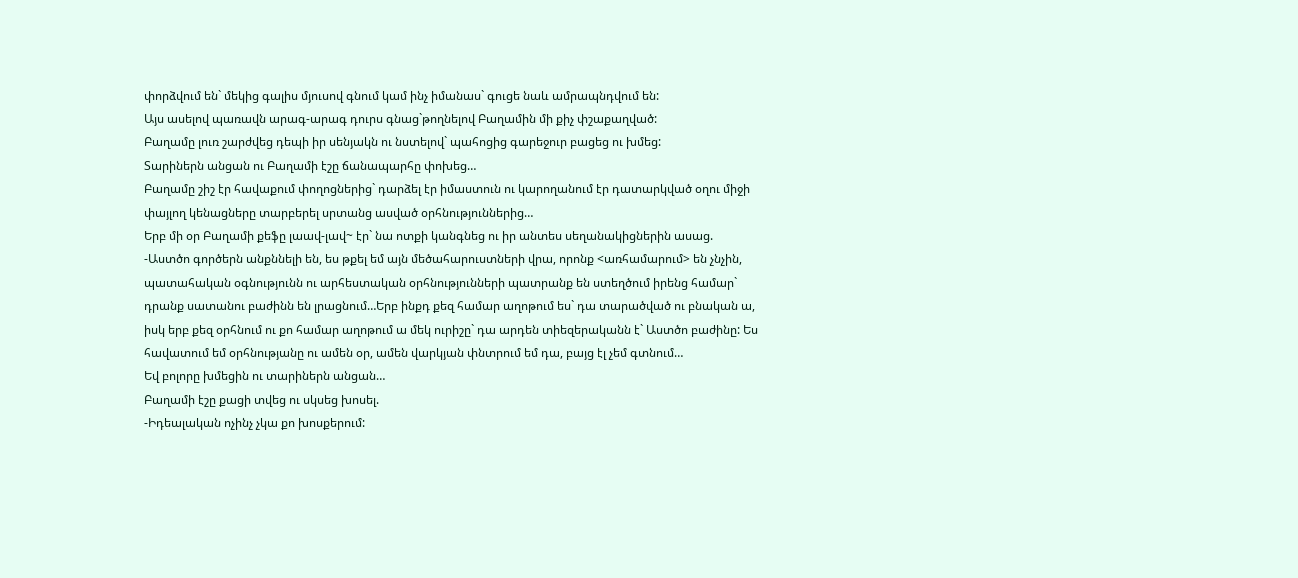փորձվում են` մեկից գալիս մյուսով գնում կամ ինչ իմանաս` գուցե նաև ամրապնդվում են:
Այս ասելով պառավն արագ-արագ դուրս գնաց`թողնելով Բաղամին մի քիչ փշաքաղված:
Բաղամը լուռ շարժվեց դեպի իր սենյակն ու նստելով` պահոցից գարեջուր բացեց ու խմեց:
Տարիներն անցան ու Բաղամի էշը ճանապարհը փոխեց…
Բաղամը շիշ էր հավաքում փողոցներից` դարձել էր իմաստուն ու կարողանում էր դատարկված օղու միջի փայլող կենացները տարբերել սրտանց ասված օրհնություններից…
Երբ մի օր Բաղամի քեֆը լաավ-լավ~ էր` նա ոտքի կանգնեց ու իր անտես սեղանակիցներին ասաց.
-Աստծո գործերն անքննելի են, ես թքել եմ այն մեծահարուստների վրա, որոնք <առհամարում> են չնչին, պատահական օգնությունն ու արհեստական օրհնությունների պատրանք են ստեղծում իրենց համար` դրանք սատանու բաժինն են լրացնում…Երբ ինքդ քեզ համար աղոթում ես` դա տարածված ու բնական ա, իսկ երբ քեզ օրհնում ու քո համար աղոթում ա մեկ ուրիշը` դա արդեն տիեզերականն է` Աստծո բաժինը: Ես հավատում եմ օրհնությանը ու ամեն օր, ամեն վարկյան փնտրում եմ դա, բայց էլ չեմ գտնում…
Եվ բոլորը խմեցին ու տարիներն անցան…
Բաղամի էշը քացի տվեց ու սկսեց խոսել.
-Իդեալական ոչինչ չկա քո խոսքերում: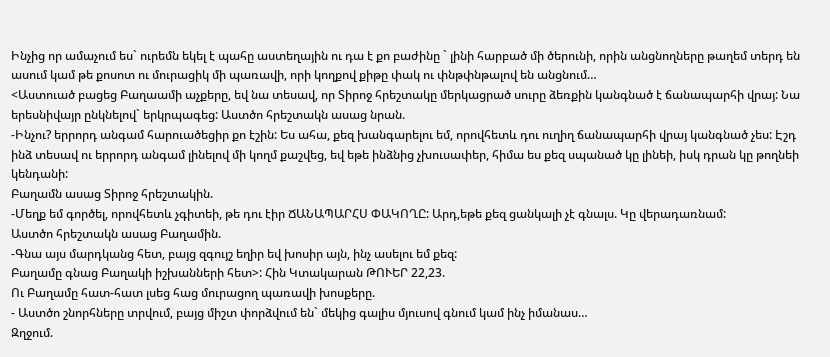Ինչից որ ամաչում ես` ուրեմն եկել է պահը աստեղային ու դա է քո բաժինը ` լինի հարբած մի ծերունի, որին անցնողները թաղեմ տերդ են ասում կամ թե քոսոտ ու մուրացիկ մի պառավի, որի կողքով քիթը փակ ու փնթփնթալով են անցնում…
<Աստուած բացեց Բաղաամի աչքերը, եվ նա տեսավ, որ Տիրոջ հրեշտակը մերկացրած սուրը ձեռքին կանգնած է ճանապարհի վրայ: Նա երեսնիվայր ընկնելով` երկրպագեց: Աստծո հրեշտակն ասաց նրան.
-Ինչու? երրորդ անգամ հարուածեցիր քո էշին: Ես ահա, քեզ խանգարելու եմ, որովհետև դու ուղիղ ճանապարհի վրայ կանգնած չես: Էշդ ինձ տեսավ ու երրորդ անգամ լինելով մի կողմ քաշվեց, եվ եթե ինձնից չխուսափեր, հիմա ես քեզ սպանած կը լինեի, իսկ դրան կը թողնեի կենդանի:
Բաղամն ասաց Տիրոջ հրեշտակին.
-Մեղք եմ գործել, որովհետև չգիտեի, թե դու էիր ՃԱՆԱՊԱՐՀՍ ՓԱԿՈՂԸ: Արդ,եթե քեզ ցանկալի չէ գնալս. Կը վերադառնամ:
Աստծո հրեշտակն ասաց Բաղամին.
-Գնա այս մարդկանց հետ, բայց զգույշ եղիր եվ խոսիր այն, ինչ ասելու եմ քեզ:
Բաղամը գնաց Բաղակի իշխանների հետ>: Հին Կտակարան ԹՈՒԵՐ 22,23.
Ու Բաղամը հատ-հատ լսեց հաց մուրացող պառավի խոսքերը.
- Աստծո շնորհները տրվում, բայց միշտ փորձվում են` մեկից գալիս մյուսով գնում կամ ինչ իմանաս…
Զղջում.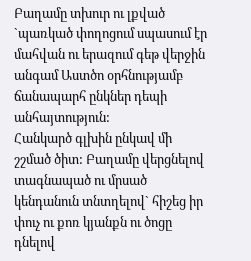Բաղամը տխուր ու լքված `պառկած փողոցում սպասում էր մահվան ու երազում գեթ վերջին անգամ Աստծո օրհնությամբ ճանապարհ ընկներ դեպի անհայտություն:
Հանկարծ գլխին ընկավ մի շշմած ծիտ: Բաղամը վերցնելով տագնապած ու մրսած կենդանուն տնտղելով` հիշեց իր փուչ ու քոռ կյանքն ու ծոցը դնելով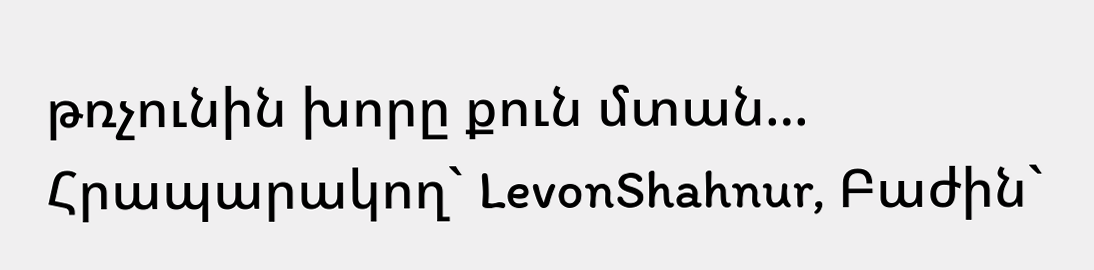թռչունին խորը քուն մտան…
Հրապարակող` LevonShahnur, Բաժին`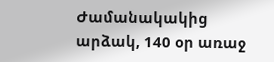Ժամանակակից արձակ, 140 օր առաջ